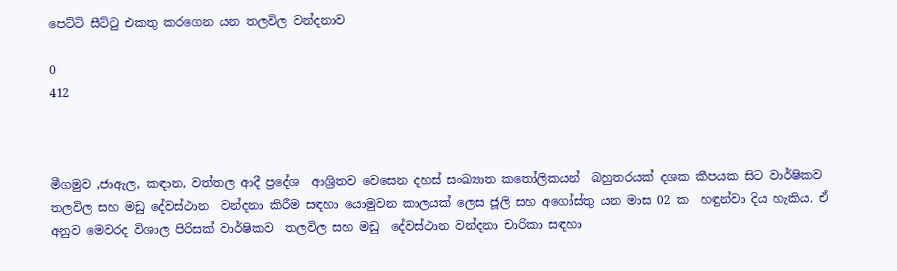පෙට්ටි සීට්ටු එකතු කරගෙන යන තලවිල වන්දනාව

0
412



මීගමුව ,ජාඇල, කඳාන, වත්තල ආදී ප්‍රදේශ  ආශ්‍රිතව වෙසෙන දහස් සංඛ්‍යාත කතෝලිකයන්  බහුතරයක් දශක කීපයක සිට වාර්ෂිකව තලවිල සහ මඩු දේවස්ථාන  වන්දනා කිරීම සඳහා යොමුවන කාලයක් ලෙස ජූලි සහ අගෝස්තු යන මාස 02 ක  හඳුන්වා දිය හැකිය. ඒ අනුව මෙවරද විශාල පිරිසක් වාර්ෂිකව  තලවිල සහ මඩු  දේවස්ථාන වන්දනා චාරිකා සඳහා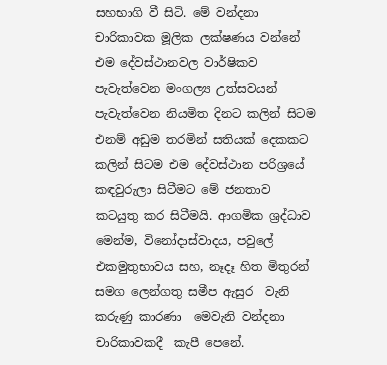සහභාගි වී සිටි. මේ වන්දනා චාරිකාවක මූලික ලක්ෂණය වන්නේ එම දේවස්ථානවල වාර්ෂිකව පැවැත්වෙන මංගල්‍ය උත්සවයන් පැවැත්වෙන නියමිත දිනට කලින් සිටම  එනම් අඩුම තරමින් සතියක් දෙකකට කලින් සිටම එම දේවස්ථාන පරිශ්‍රයේ කඳවුරුලා සිටීමට මේ ජනතාව කටයුතු කර සිටීමයි. ආගමික ශ්‍රද්ධාව මෙන්ම, විනෝදාස්වාදය, පවුලේ එකමුතුභාවය සහ, නෑදෑ හිත මිතුරන් සමග ලෙන්ගතු සමීප ඇසුර  වැනි කරුණු කාරණා  මෙවැනි වන්දනා චාරිකාවකදී  කැපී පෙනේ.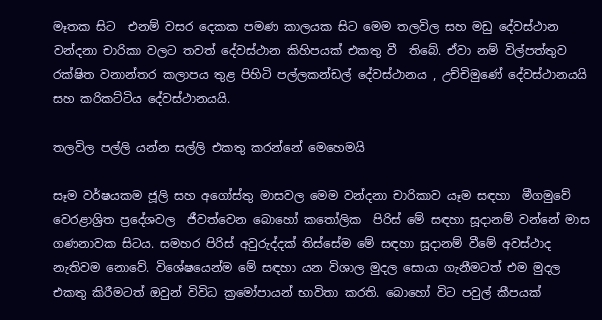මෑතක සිට  එනම් වසර දෙකක පමණ කාලයක සිට මෙම තලවිල සහ මඩු දේවස්ථාන වන්දනා චාරිකා වලට තවත් දේවස්ථාන කිහිපයක් එකතු වී  තිබේ. ඒවා නම් විල්පත්තුව රක්ෂිත වනාන්තර කලාපය තුළ පිහිටි පල්ලකන්ඩල් දේවස්ථානය , උච්චිමුණේ දේවස්ථානයයි සහ කරිකට්ටිය දේවස්ථානයයි.

තලවිල පල්ලි යන්න සල්ලි එකතු කරන්නේ මෙහෙමයි

සෑම වර්ෂයකම ජූලි සහ අගෝස්තු මාසවල මෙම වන්දනා චාරිකාව යෑම සඳහා  මීගමුවේ  වෙරළාශ්‍රිත ප්‍රදේශවල  ජීවත්වෙන බොහෝ කතෝලික  පිරිස් මේ සඳහා සූදානම් වන්නේ මාස ගණනාවක සිටය. සමහර පිරිස් අවුරුද්දක් තිස්සේම මේ සඳහා සූදානම් වීමේ අවස්ථාද නැතිවම නොවේ. විශේෂයෙන්ම මේ සඳහා යන විශාල මුදල සොයා ගැනීමටත් එම මුදල එකතු කිරීමටත් ඔවුන් විවිධ ක්‍රමෝපායන් භාවිතා කරති. බොහෝ විට පවුල් කීපයක්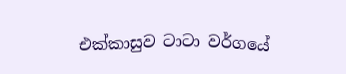එක්කාසුව ටාටා වර්ගයේ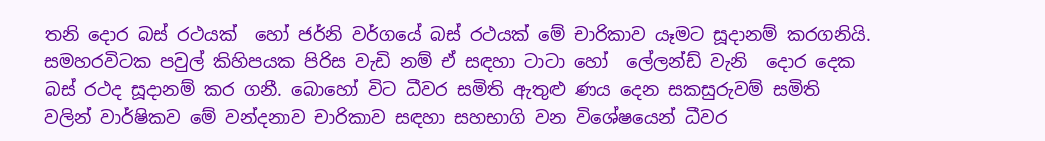තනි දොර බස් රථයක්  හෝ ජර්නි වර්ගයේ බස් රථයක් මේ චාරිකාව යෑමට සූදානම් කරගනියි. සමහරවිටක පවුල් කිහිපයක පිරිස වැඩි නම් ඒ සඳහා ටාටා හෝ  ලේලන්ඩ් වැනි  දොර දෙක බස් රථද සූදානම් කර ගනී. බොහෝ විට ධීවර සමිති ඇතුළු ණය දෙන සකසුරුවම් සමිති වලින් වාර්ෂිකව මේ වන්දනාව චාරිකාව සඳහා සහභාගි වන විශේෂයෙන් ධීවර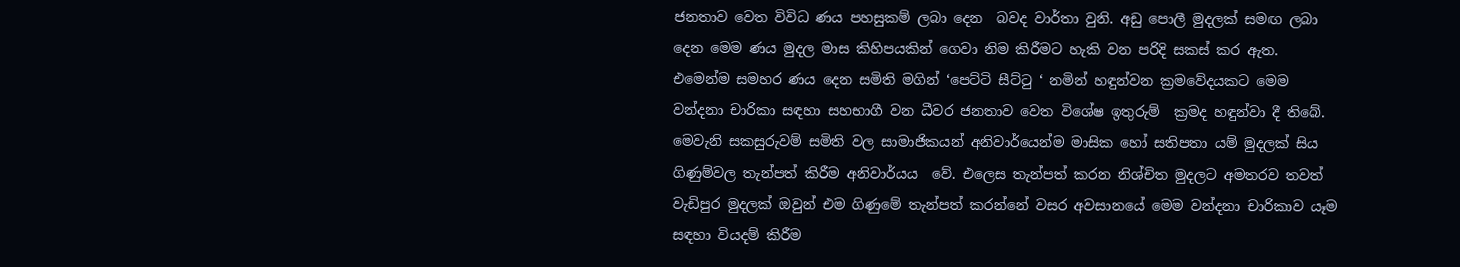ජනතාව වෙත විවිධ ණය පහසුකම් ලබා දෙන  බවද වාර්තා වුනි. අඩු පොලී මුදලක් සමඟ ලබා දෙන මෙම ණය මුදල මාස කිහිපයකින් ගෙවා නිම කිරීමට හැකි වන පරිදි සකස් කර ඇත. එමෙන්ම සමහර ණය දෙන සමිති මගින් ‘පෙට්ටි සීට්ටු ‘ නමින් හඳුන්වන ක්‍රමවේදයකට මෙම වන්දනා චාරිකා සඳහා සහභාගී වන ධීවර ජනතාව වෙත විශේෂ ඉතුරුම්  ක්‍රමද හඳුන්වා දී තිබේ. මෙවැනි සකසුරුවම් සමිති වල සාමාජිකයන් අනිවාර්යෙන්ම මාසික හෝ සතිපතා යම් මුදලක් සිය ගිණුම්වල තැන්පත් කිරීම අනිවාර්යය  වේ. එලෙස තැන්පත් කරන නිශ්චිත මුදලට අමතරව තවත් වැඩිපුර මුදලක් ඔවුන් එම ගිණුමේ තැන්පත් කරන්නේ වසර අවසානයේ මෙම වන්දනා චාරිකාව යෑම සඳහා වියදම් කිරීම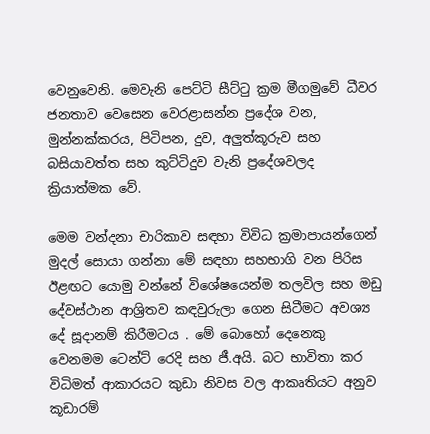වෙනුවෙනි. මෙවැනි පෙට්ටි සීට්ටු ක්‍රම මීගමුවේ ධීවර ජනතාව වෙසෙන වෙරළාසන්න ප්‍රදේශ වන, මුන්නක්කරය, පිටිපන, දුව, අලුත්කූරුව සහ බසියාවත්ත සහ කුට්ටිදුව වැනි ප්‍රදේශවලද ක්‍රියාත්මක වේ.

මෙම වන්දනා චාරිකාව සඳහා විවිධ ක්‍රමාපායන්ගෙන් මුදල් සොයා ගන්නා මේ සඳහා සහභාගි වන පිරිස ඊළඟට යොමු වන්නේ විශේෂයෙන්ම තලවිල සහ මඩු දේවස්ථාන ආශ්‍රිතව කඳවුරුලා ගෙන සිටීමට අවශ්‍ය දේ සූදානම් කිරීමටය . මේ බොහෝ දෙනෙකු වෙනමම ටෙන්ට් රෙදි සහ ජී.අයි. බට භාවිතා කර විධිමත් ආකාරයට කුඩා නිවස වල ආකෘතියට අනුව කූඩාරම්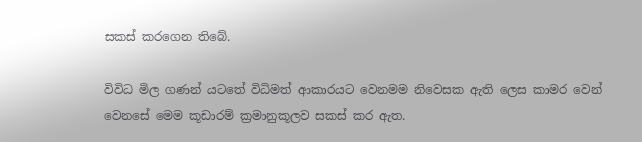සකස් කරගෙන තිබේ.

විවිධ මිල ගණන් යටතේ විධිමත් ආකාරයට වෙනමම නිවෙසක ඇති ලෙස කාමර වෙන් වෙනසේ මෙම කූඩාරම් ක්‍රමානුකූලව සකස් කර ඇත.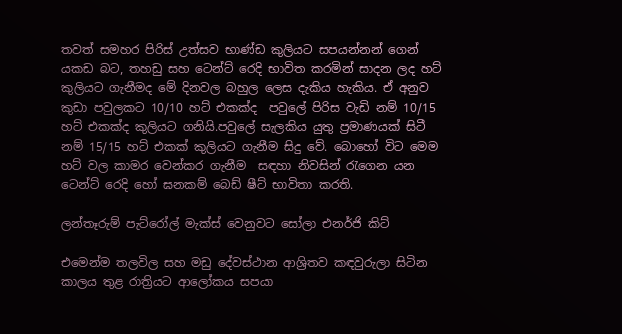තවත් සමහර පිරිස් උත්සව භාණ්ඩ කුලියට සපයන්නන් ගෙන් යකඩ බට, තහඩු සහ ටෙන්ට් රෙදි භාවිත කරමින් සාදන ලද හට් කුලියට ගැනීමද මේ දිනවල බහුල ලෙස දැකිය හැකිය. ඒ අනුව කුඩා පවුලකට 10/10 හට් එකක්ද  පවුලේ පිරිස වැඩි නම් 10/15 හට් එකක්ද කුලියට ගනියි.පවුලේ සැලකිය යුතු ප්‍රමාණයක් සිටී නම් 15/15 හට් එකක් කුලියට ගැනීම සිදු වේ. බොහෝ විට මෙම හට් වල කාමර වෙන්කර ගැනීම  සඳහා නිවසින් රැගෙන යන ටෙන්ට් රෙදි හෝ ඝනකම් බෙඩ් ෂීට් භාවිතා කරති.

ලන්තෑරුම් පැට්රෝල් මැක්ස් වෙනුවට සෝලා එනර්ජි කිට්

එමෙන්ම තලවිල සහ මඩු දේවස්ථාන ආශ්‍රිතව කඳවුරුලා සිටින කාලය තුළ රාත්‍රියට ආලෝකය සපයා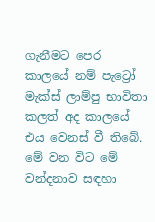ගැනීමට පෙර කාලයේ නම් පැට්‍රෝ මැක්ස් ලාම්පු භාවිතා කලත් අද කාලයේ එය වෙනස් වී තිබේ. මේ වන විට මේ වන්දනාව සඳහා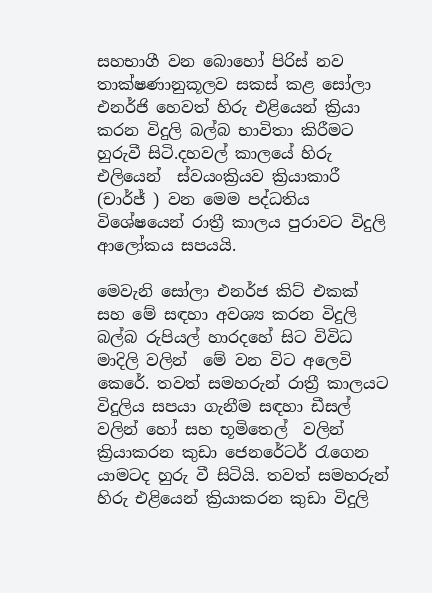සහභාගී වන බොහෝ පිරිස් නව තාක්ෂණානුකූලව සකස් කළ සෝලා එනර්ජි හෙවත් හිරු එළියෙන් ක්‍රියා කරන විදුලි බල්බ භාවිතා කිරීමට හුරුවී සිටි.දහවල් කාලයේ හිරු එලියෙන්  ස්වයංක්‍රියව ක්‍රියාකාරී (චාර්ජ් ) වන මෙම පද්ධතිය විශේෂයෙන් රාත්‍රී කාලය පුරාවට විදුලි ආලෝකය සපයයි.

මෙවැනි සෝලා එනර්ජ කිට් එකක් සහ මේ සඳහා අවශ්‍ය කරන විදුලි බල්බ රුපියල් හාරදහේ සිට විවිධ මාදිලි වලින්  මේ වන විට අලෙවි කෙරේ. තවත් සමහරුන් රාත්‍රී කාලයට විදුලිය සපයා ගැනීම සඳහා ඩීසල් වලින් හෝ සහ භූමිතෙල්  වලින් ක්‍රියාකරන කුඩා ජෙනරේටර් රැගෙන යාමටද හුරු වී සිටියි. තවත් සමහරුන් හිරු එළියෙන් ක්‍රියාකරන කුඩා විදුලි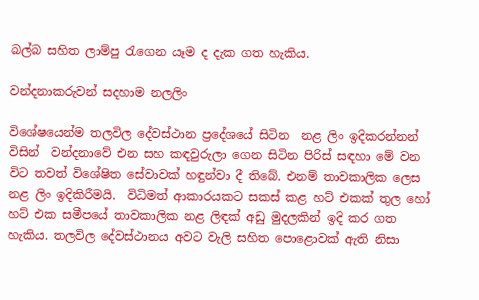බල්බ සහිත ලාම්පු රැගෙන යෑම ද දැක ගත හැකිය.

වන්දනාකරුවන් සදහාම නලලිං

විශේෂයෙන්ම තලවිල දේවස්ථාන ප්‍රදේශයේ සිටින  නළ ලිං ඉදිකරන්නන් විසින්  වන්දනාවේ එන සහ කඳවුරුලා ගෙන සිටින පිරිස් සඳහා මේ වන විට තවත් විශේෂිත සේවාවක් හඳුන්වා දී තිබේ. එනම් තාවකාලික ලෙස නළ ලිං ඉදිකිරීමයි.  විධිමත් ආකාරයකට සකස් කළ හට් එකක් තුල හෝ හට් එක සමීපයේ තාවකාලික නළ ලිඳක් අඩු මුදලකින් ඉදි කර ගත හැකිය. තලවිල දේවස්ථානය අවට වැලි සහිත පොළොවක් ඇති නිසා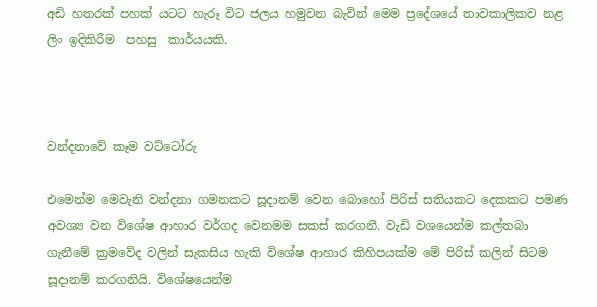අඩි හතරක් පහක් යටට හැරූ විට ජලය හමුවන බැවින් මෙම ප්‍රදේශයේ තාවකාලිකව නළ ලිං ඉදිකිරීම  පහසු  කාර්යයකි.



වන්දනාවේ කෑම වට්ටෝරු

එමෙන්ම මෙවැනි වන්දනා ගමනකට සූදානම් වෙන බොහෝ පිරිස් සතියකට දෙකකට පමණ අවශ්‍ය වන විශේෂ ආහාර වර්ගද වෙනමම සකස් කරගනී. වැඩි වශයෙන්ම කල්තබා ගැනීමේ ක්‍රමවේද වලින් සැකසිය හැකි විශේෂ ආහාර කිහිපයක්ම මේ පිරිස් කලින් සිටම සූදානම් කරගනියි. විශේෂයෙන්ම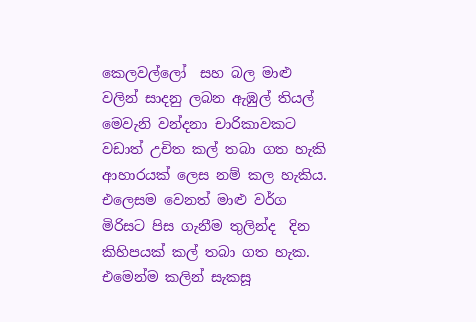කෙලවල්ලෝ  සහ බල මාළු වලින් සාදනු ලබන ඇඹුල් තියල්  මෙවැනි වන්දනා චාරිකාවකට වඩාත් උචිත කල් තබා ගත හැකි ආහාරයක් ලෙස නම් කල හැකිය. එලෙසම වෙනත් මාළු වර්ග මිරිසට පිස ගැනීම තුලින්ද  දින කිහිපයක් කල් තබා ගත හැක. එමෙන්ම කලින් සැකසූ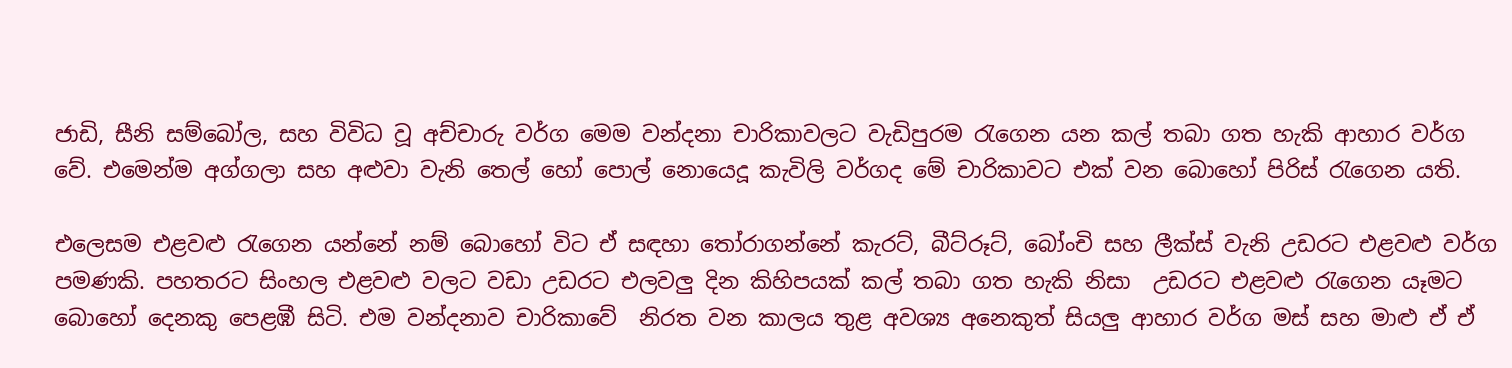ජාඩි, සීනි සම්බෝල, සහ විවිධ වූ අච්චාරු වර්ග මෙම වන්දනා චාරිකාවලට වැඩිපුරම රැගෙන යන කල් තබා ගත හැකි ආහාර වර්ග වේ. එමෙන්ම අග්ගලා සහ අළුවා වැනි තෙල් හෝ පොල් නොයෙදූ කැවිලි වර්ගද මේ චාරිකාවට එක් වන බොහෝ පිරිස් රැගෙන යති.

එලෙසම එළවළු රැගෙන යන්නේ නම් බොහෝ විට ඒ සඳහා තෝරාගන්නේ කැරට්, බීට්රූට්, බෝංචි සහ ලීක්ස් වැනි උඩරට එළවළු වර්ග පමණකි. පහතරට සිංහල එළවළු වලට වඩා උඩරට එලවලු දින කිහිපයක් කල් තබා ගත හැකි නිසා  උඩරට එළවළු රැගෙන යෑමට බොහෝ දෙනකු පෙළඹී සිටි. එම වන්දනාව චාරිකාවේ  නිරත වන කාලය තුළ අවශ්‍ය අනෙකුත් සියලු ආහාර වර්ග මස් සහ මාළු ඒ ඒ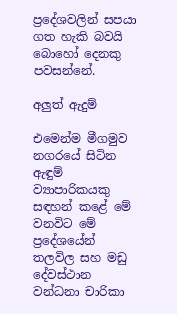ප්‍රදේශවලින් සපයා ගත හැකි බවයි බොහෝ දෙනකු පවසන්නේ.

අලුත් ඇදුම්

එමෙන්ම මීගමුව නගරයේ සිටින ඇඳුම්  ව්‍යාපාරිකයකු  සඳහන් කළේ මේ වනවිට මේ ප්‍රදේශයේන්  තලවිල සහ මඩු දේවස්ථාන වන්ධනා චාරිකා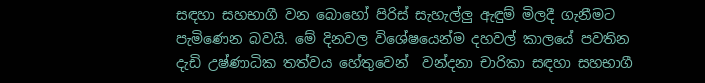සඳහා සහභාගී වන බොහෝ පිරිස් සැහැල්ලු ඇඳුම් මිලදී ගැනීමට පැමිණෙන බවයි. මේ දිනවල විශේෂයෙන්ම දහවල් කාලයේ පවතින දැඩි උෂ්ණාධික තත්වය හේතුවෙන්  වන්දනා චාරිකා සඳහා සහභාගී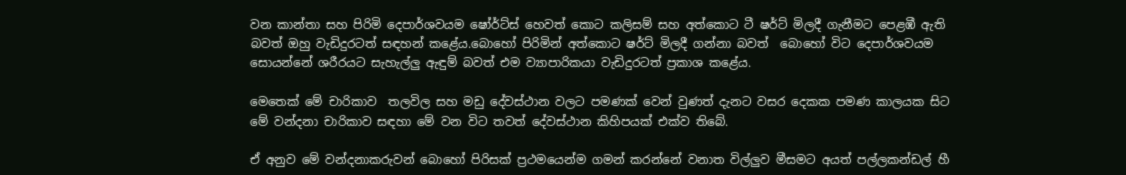වන කාන්තා සහ පිරිමි දෙපාර්ශවයම ෂෝර්ට්ස් හෙවත් කොට කලිසම් සහ අත්කොට ටී ෂර්ට් මිලදී ගැනීමට පෙළඹී ඇති බවත් ඔහු වැඩිදුරටත් සඳහන් කළේය.බොහෝ පිරිමින් අත්කොට ෂර්ට් මිලදී ගන්නා බවත්  බොහෝ විට දෙපාර්ශවයම සොයන්නේ ශරීරයට සැහැල්ලු ඇඳුම් බවත් එම ව්‍යාපාරිකයා වැඩිදුරටත් ප්‍රකාශ කළේය.

මෙතෙක් මේ චාරිකාව  තලවිල සහ මඩු දේවස්ථාන වලට පමණක් වෙන් වුණත් දැනට වසර දෙකක පමණ කාලයක සිට මේ වන්දනා චාරිකාව සඳහා මේ වන විට තවත් දේවස්ථාන කිහිපයක් එක්ව තිබේ.

ඒ අනුව මේ වන්දනාකරුවන් බොහෝ පිරිසක් ප්‍රථමයෙන්ම ගමන් කරන්නේ වනාත විල්ලුව මීසමට අයත් පල්ලකන්ඩල් හී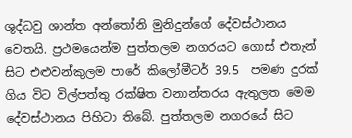ශුද්ධවු ශාන්ත අන්තෝනි මුනිදුන්ගේ දේවස්ථානය වෙතයි. ප්‍රථමයෙන්ම පුත්තලම නගරයට ගොස් එතැන් සිට එළුවන්කුලම පාරේ කිලෝමීටර් 39.5  පමණ දුරක් ගිය විට විල්පත්තු රක්ෂිත වනාන්තරය ඇතුලත මෙම දේවස්ථානය පිහිටා තිබේ. පුත්තලම නගරයේ සිට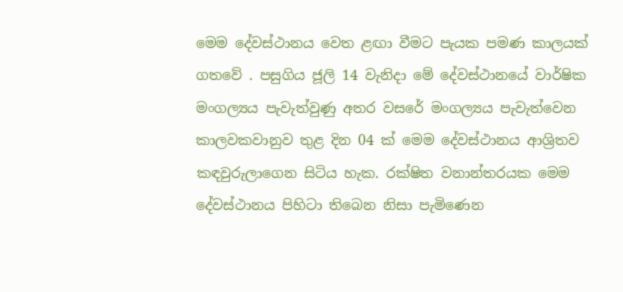මෙම දේවස්ථානය වෙත ළඟා වීමට පැයක පමණ කාලයක් ගතවේ . පසුගිය ජූලි 14 වැනිදා මේ දේවස්ථානයේ වාර්ෂික මංගල්‍යය පැවැත්වුණු අතර වසරේ මංගල්‍යය පැවැත්වෙන කාලවකවානුව තුළ දින 04 ක් මෙම දේවස්ථානය ආශ්‍රිතව කඳවුරුලාගෙන සිටිය හැක. රක්ෂිත වනාන්තරයක මෙම දේවස්ථානය පිහිටා තිබෙන නිසා පැමිණෙන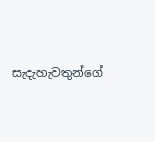සැදැහැවතුන්ගේ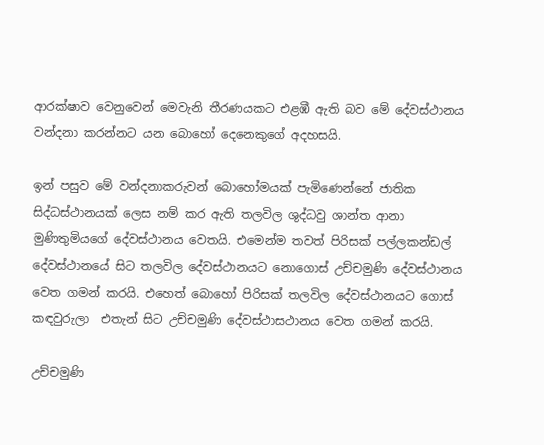ආරක්ෂාව වෙනුවෙන් මෙවැනි තීරණයකට එළඹී ඇති බව මේ දේවස්ථානය වන්දනා කරන්නට යන බොහෝ දෙනෙකුගේ අදහසයි.

ඉන් පසුව මේ වන්දනාකරුවන් බොහෝමයක් පැමිණෙන්නේ ජාතික සිද්ධස්ථානයක් ලෙස නම් කර ඇති තලවිල ශුද්ධවු ශාන්ත ආනා මුණිතුමියගේ දේවස්ථානය වෙතයි. එමෙන්ම තවත් පිරිසක් පල්ලකන්ඩල් දේවස්ථානයේ සිට තලවිල දේවස්ථානයට නොගොස් උච්චමුණි දේවස්ථානය වෙත ගමන් කරයි. එහෙත් බොහෝ පිරිසක් තලවිල දේවස්ථානයට ගොස් කඳවුරුලා  එතැන් සිට උච්චමුණි දේවස්ථාසථානය වෙත ගමන් කරයි.

උච්චමුණි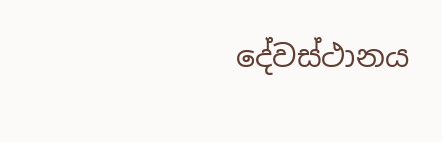දේවස්ථානය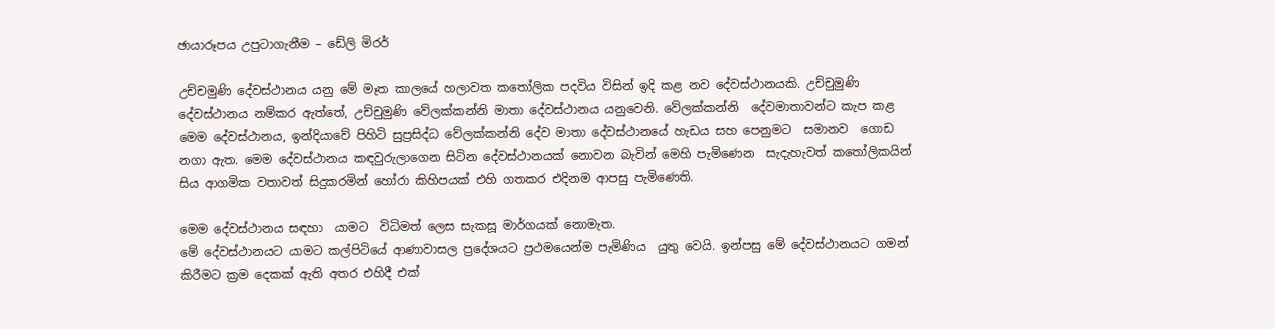ඡායාරූපය උපුටාගැනීම – ඩේලි මිරර්

උච්චමුණි දේවස්ථානය යනු මේ මෑත කාලයේ හලාවත කතෝලික පදවිය විසින් ඉදි කළ නව දේවස්ථානයකි. උච්චුමුණි දේවස්ථානය නම්කර ඇත්තේ, උච්චුමුණි වේලක්කන්නි මාතා දේවස්ථානය යනුවෙනි. වේලක්කන්නි  දේවමාතාවන්ට කැප කළ මෙම දේවස්ථානය, ඉන්දියාවේ පිහිටි සුප්‍රසිද්ධ වේලක්කන්නි දේව මාතා දේවස්ථානයේ හැඩය සහ පෙනුමට  සමානව  ගොඩ නගා ඇත. මෙම දේවස්ථානය කඳවුරුලාගෙන සිටින දේවස්ථානයක් නොවන බැවින් මෙහි පැමිණෙන  සැදැහැවත් කතෝලිකයින් සිය ආගමික වතාවත් සිදුකරමින් හෝරා කිහිපයක් එහි ගතකර එදිනම ආපසු පැමිණෙති.

මෙම දේවස්ථානය සඳහා  යාමට  විධිමත් ලෙස සැකසූ මාර්ගයක් නොමැත.
මේ දේවස්ථානයට යාමට කල්පිටියේ ආණාවාසල ප්‍රදේශයට ප්‍රථමයෙන්ම පැමිණිය  යුතු වෙයි. ඉන්පසු මේ දේවස්ථානයට ගමන් කිරීමට ක්‍රම දෙකක් ඇති අතර එහිදී එක්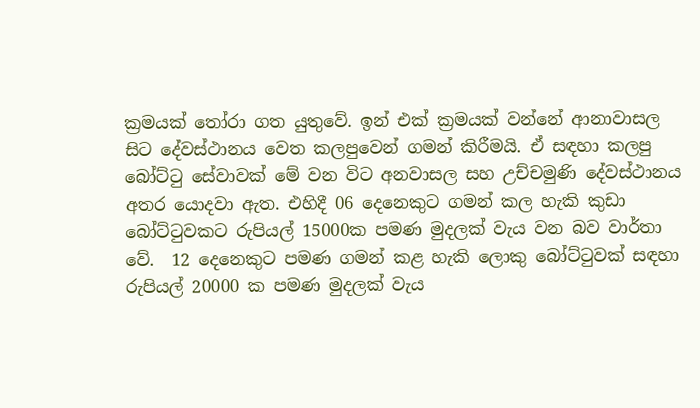ක්‍රමයක් තෝරා ගත යුතුවේ. ඉන් එක් ක්‍රමයක් වන්නේ ආනාවාසල සිට දේවස්ථානය වෙත කලපුවෙන් ගමන් කිරීමයි. ඒ සඳහා කලපු බෝට්ටු සේවාවක් මේ වන විට අනවාසල සහ උච්චමුණි දේවස්ථානය අතර යොදවා ඇත. එහිදී 06 දෙනෙකුට ගමන් කල හැකි කුඩා බෝට්ටුවකට රුපියල් 15000ක පමණ මුදලක් වැය වන බව වාර්තා වේ.  12 දෙනෙකුට පමණ ගමන් කළ හැකි ලොකු බෝට්ටුවක් සඳහා රුපියල් 20000 ක පමණ මුදලක් වැය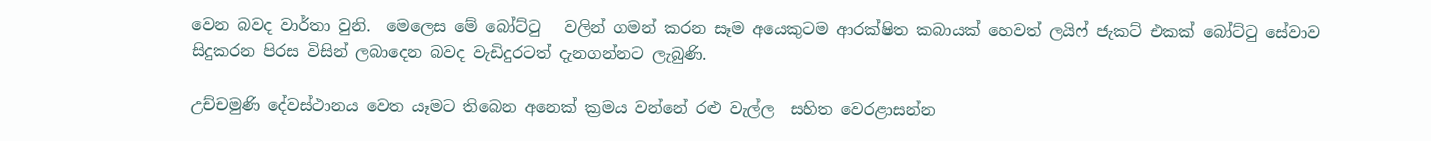වෙන බවද වාර්තා වුනි.  මෙලෙස මේ බෝට්ටු   වලින් ගමන් කරන සෑම අයෙකුටම ආරක්ෂිත කබායක් හෙවත් ලයිෆ් ජැකට් එකක් බෝට්ටු සේවාව සිදුකරන පිරස විසින් ලබාදෙන බවද වැඩිදුරටත් දැනගන්නට ලැබුණි.

උච්චමුණි දේවස්ථානය වෙත යෑමට තිබෙන අනෙක් ක්‍රමය වන්නේ රළු වැල්ල  සහිත වෙරළාසන්න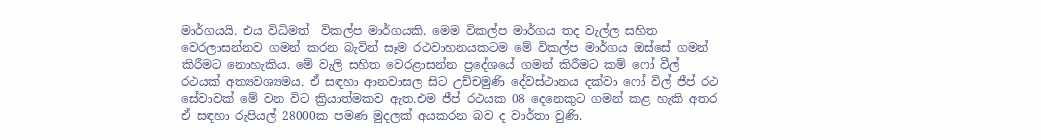මාර්ගයයි. එය විධිමත්  විකල්ප මාර්ගයකි. මෙම විකල්ප මාර්ගය තද වැල්ල සහිත වෙරලාසන්නව ගමන් කරන බැවින් සෑම රථවාහනයකටම මේ විකල්ප මාර්ගය ඔස්සේ ගමන් කිරීමට නොහැකිය. මේ වැලි සහිත වෙරළාසන්න ප්‍රදේශයේ ගමන් කිරීමට කම් ෆෝ වීල් රථයක් අත්‍යවශ්‍යමය. ඒ සඳහා ආනවාසල සිට උච්චමුණි දේවස්ථානය දක්වා ෆෝ විල් ජීප් රථ සේවාවක් මේ වන විට ක්‍රියාත්මකව ඇත.එම ජීප් රථයක 08 දෙනෙකුට ගමන් කළ හැකි අතර ඒ සඳහා රුපියල් 28000ක පමණ මුදලක් අයකරන බව ද වාර්තා වුණි.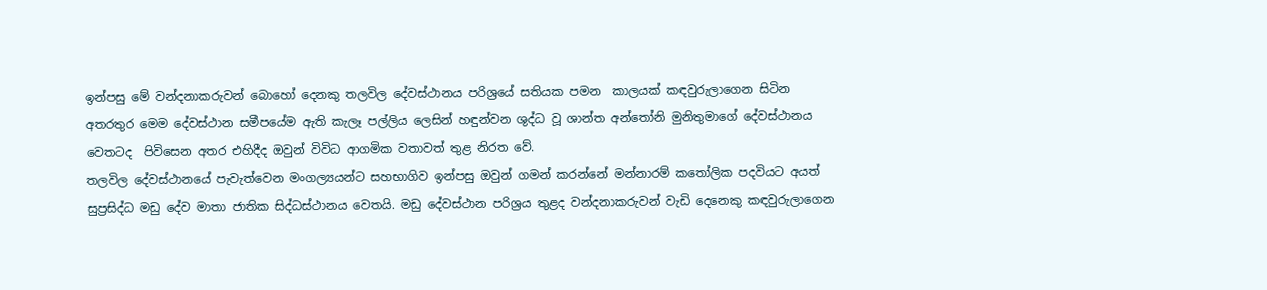ඉන්පසු මේ වන්දනාකරුවන් බොහෝ දෙනකු තලවිල දේවස්ථානය පරිශ්‍රයේ සතියක පමන  කාලයක් කඳවුරුලාගෙන සිටින අතරතුර මෙම දේවස්ථාන සමීපයේම ඇති කැලෑ පල්ලිය ලෙසින් හඳුන්වන ශුද්ධ වූ ශාන්ත අන්තෝනි මුනිතුමාගේ දේවස්ථානය වෙතටද  පිවිසෙන අතර එහිදීද ඔවුන් විවිධ ආගමික වතාවත් තුළ නිරත වේ.
තලවිල දේවස්ථානයේ පැවැත්වෙන මංගල්‍යයන්ට සහභාගිව ඉන්පසු ඔවුන් ගමන් කරන්නේ මන්නාරම් කතෝලික පදවියට අයත් සුප්‍රසිද්ධ මඩු දේව මාතා ජාතික සිද්ධස්ථානය වෙතයි. මඩු දේවස්ථාන පරිශ්‍රය තුළද වන්දනාකරුවන් වැඩි දෙනෙකු කඳවුරුලාගෙන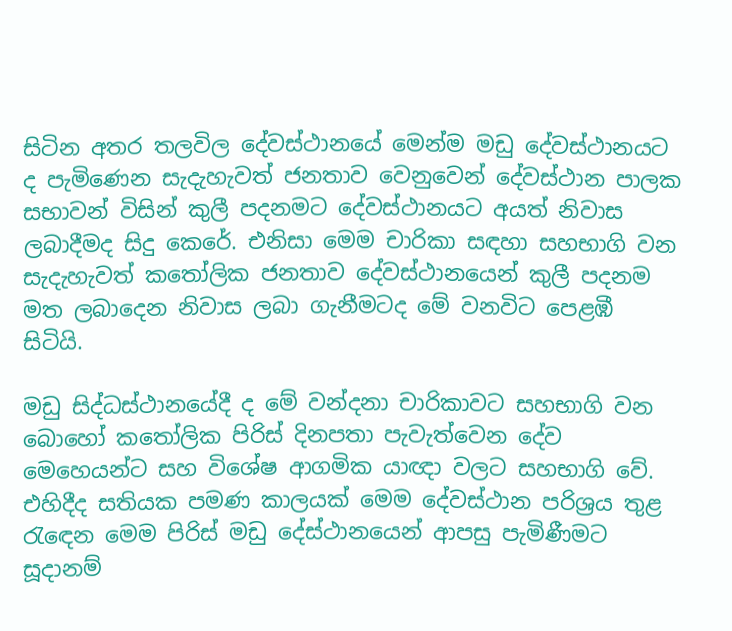සිටින අතර තලවිල දේවස්ථානයේ මෙන්ම මඩු දේවස්ථානයට ද පැමිණෙන සැදැහැවත් ජනතාව වෙනුවෙන් දේවස්ථාන පාලක සභාවන් විසින් කුලී පදනමට දේවස්ථානයට අයත් නිවාස ලබාදීමද සිදු කෙරේ. එනිසා මෙම චාරිකා සඳහා සහභාගි වන සැදැහැවත් කතෝලික ජනතාව දේවස්ථානයෙන් කුලී පදනම මත ලබාදෙන නිවාස ලබා ගැනීමටද මේ වනවිට පෙළඹී සිටියි.

මඩු සිද්ධස්ථානයේදී ද මේ වන්දනා චාරිකාවට සහභාගි වන බොහෝ කතෝලික පිරිස් දිනපතා පැවැත්වෙන දේව මෙහෙයන්ට සහ විශේෂ ආගමික යාඥා වලට සහභාගි වේ. එහිදීද සතියක පමණ කාලයක් මෙම දේවස්ථාන පරිශ්‍රය තුළ රැඳෙන මෙම පිරිස් මඩු දේස්ථානයෙන් ආපසු පැමිණීමට සූදානම්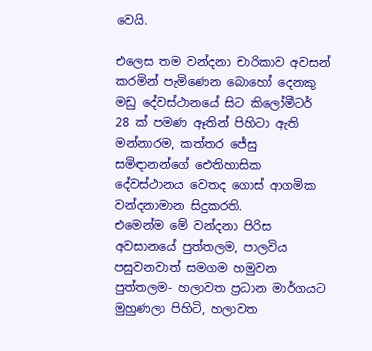වෙයි.

එලෙස තම වන්දනා චාරිකාව අවසන් කරමින් පැමිණෙන බොහෝ දෙනකු  මඩු දේවස්ථානයේ සිට කිලෝමීටර් 28 ක් පමණ ඈතින් පිහිටා ඇති මන්නාරම, කත්තර ජේසු සමිඳානන්ගේ ඓතිහාසික දේවස්ථානය වෙතද ගොස් ආගමික වන්දනාමාන සිදුකරති.
එමෙන්ම මේ වන්දනා පිරිස අවසානයේ පුත්තලම, පාලවිය පසුවනවාත් සමගම හමුවන පුත්තලම- හලාවත ප්‍රධාන මාර්ගයට මුහුණලා පිහිටි, හලාවත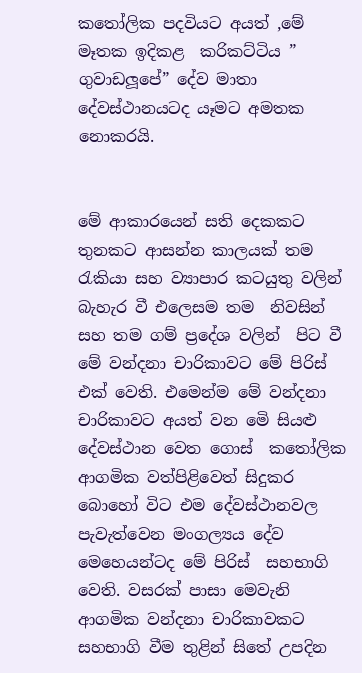කතෝලික පදවියට අයත් ,මේ මෑතක ඉදිකළ  කරිකට්ටිය ” ගුවාඩලූපේ” දේව මාතා  දේවස්ථානයටද යෑමට අමතක නොකරයි.


මේ ආකාරයෙන් සති දෙකකට තුනකට ආසන්න කාලයක් තම රැකියා සහ ව්‍යාපාර කටයුතු වලින් බැහැර වී එලෙසම තම  නිවසින් සහ තම ගම් ප්‍රදේශ වලින්  පිට වී මේ වන්දනා චාරිකාවට මේ පිරිස් එක් වෙති. එමෙන්ම මේ වන්දනා චාරිකාවට අයත් වන මෙි සියළු දේවස්ථාන වෙත ගොස්  කතෝලික ආගමික වත්පිළිවෙත් සිදුකර බොහෝ විට එම දේවස්ථානවල පැවැත්වෙන මංගල්‍යය දේව මෙහෙයන්ටද මේ පිරිස්  සහභාගි වෙති. වසරක් පාසා මෙවැනි ආගමික වන්දනා චාරිකාවකට සහභාගි වීම තුළින් සිතේ උපදින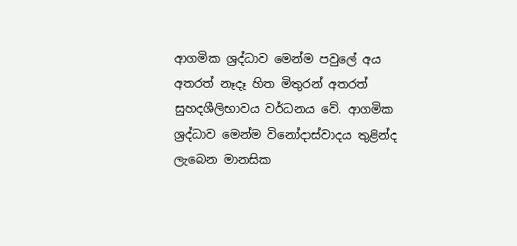ආගමික ශ්‍රද්ධාව මෙන්ම පවුලේ අය අතරත් නෑදෑ හිත මිතුරන් අතරත්  සුහදශීලිභාවය වර්ධනය වේ. ආගමික ශ්‍රද්ධාව මෙන්ම විනෝදාස්වාදය තුළින්ද ලැබෙන මානසික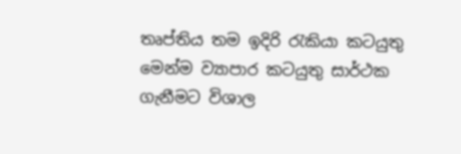තෘප්තිය තම ඉදිරි රැකියා කටයුතු මෙන්ම ව්‍යාපාර කටයුතු සාර්ථක ගැනීමට විශාල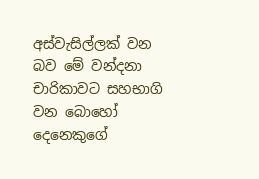අස්වැසිල්ලක් වන  බව මේ වන්දනා චාරිකාවට සහභාගි වන බොහෝ දෙනෙකුගේ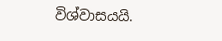විශ්වාසයයි.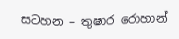සටහන – තුෂාර රොහාන්